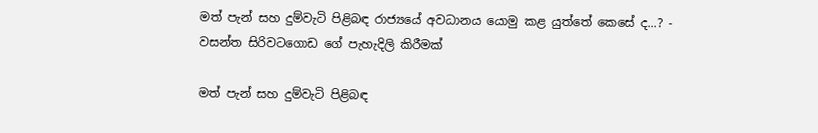මත් පැන් සහ දුම්වැටි පිළිබඳ රාජ්‍යයේ අවධානය යොමු කළ යුත්තේ කෙසේ ද...? - වසන්ත සිරිවටගොඩ ගේ පැහැදිලි කිරීමක්

මත් පැන් සහ දුම්වැටි පිළිබඳ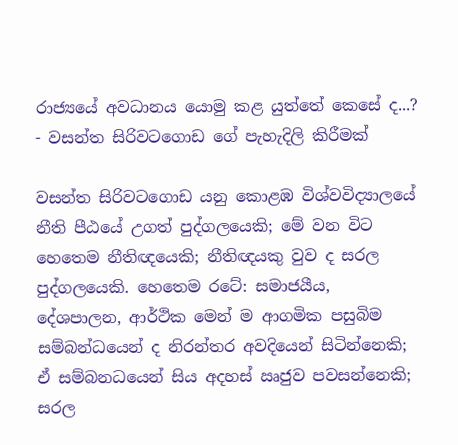රාජ්‍යයේ අවධානය යොමු කළ යුත්තේ කෙසේ ද...? - වසන්ත සිරිවටගොඩ ගේ පැහැදිලි කිරීමක්

වසන්ත සිරිවටගොඩ යනු කොළඹ විශ්වවිද්‍යාලයේ නීති පීඨයේ උගත් පුද්ගලයෙකි; මේ වන විට හෙතෙම නීතිඥයෙකි; නීතිඥයකු වුව ද සරල පුද්ගලයෙකි. හෙතෙම රටේ: සමාජයීය, දේශපාලන, ආර්ථික මෙන් ම ආගමික පසුබිම සම්බන්ධයෙන් ද නිරන්තර අවදියෙන් සිටින්නෙකි; ඒ සම්බනධයෙන් සිය අදහස් ඍජුව පවසන්නෙකි; සරල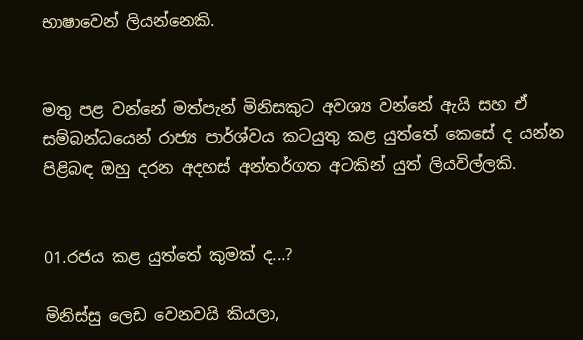භාෂාවෙන් ලියන්නෙකි.


මතු පළ වන්නේ මත්පැන් මිනිසකුට අවශ්‍ය වන්නේ ඇයි සහ ඒ සම්බන්ධයෙන් රාජ්‍ය පාර්ශ්වය කටයුතු කළ යුත්තේ කෙසේ ද යන්න පිළිබඳ ඔහු දරන අදහස් අන්තර්ගත අටකින් යුත් ලියවිල්ලකි.


01.රජය කළ යුත්තේ කුමක් ද...?

මිනිස්සු ලෙඩ වෙනවයි කියලා,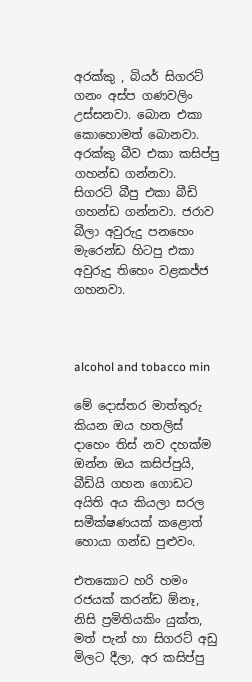අරක්කු , බියර් සිගරට් ගනං අස්ප ගණවලිං උස්සනවා. බොන එකා කොහොමත් බොනවා. අරක්කු බීව එකා කසිප්පු ගහන්ඩ ගන්නවා. සිගරට් බීපු එකා බීඩි ගහන්ඩ ගන්නවා. ජරාව බීලා අවුරුදු පනහෙං මැරෙන්ඩ හිටපු එකා අවුරුදු තිහෙං වළකජ්ජ ගහනවා.



alcohol and tobacco min

මේ දොස්තර මාත්තුරු කියන ඔය හතලිස් දාහෙං තිස් නව දහක්ම ඔන්න ඔය කසිප්පුයි, බීඩියි ගහන ගොඩට අයිති අය කියලා සරල සමීක්ෂණයක් කළොත් හොයා ගන්ඩ පුළුවං.

එතකොට හරි හමං රජයක් කරන්ඩ ඕනෑ, නිසි ප්‍රමිතියකිං යුක්ත, මත් පැන් හා සිගරට් අඩු මිලට දීලා, අර කසිප්පු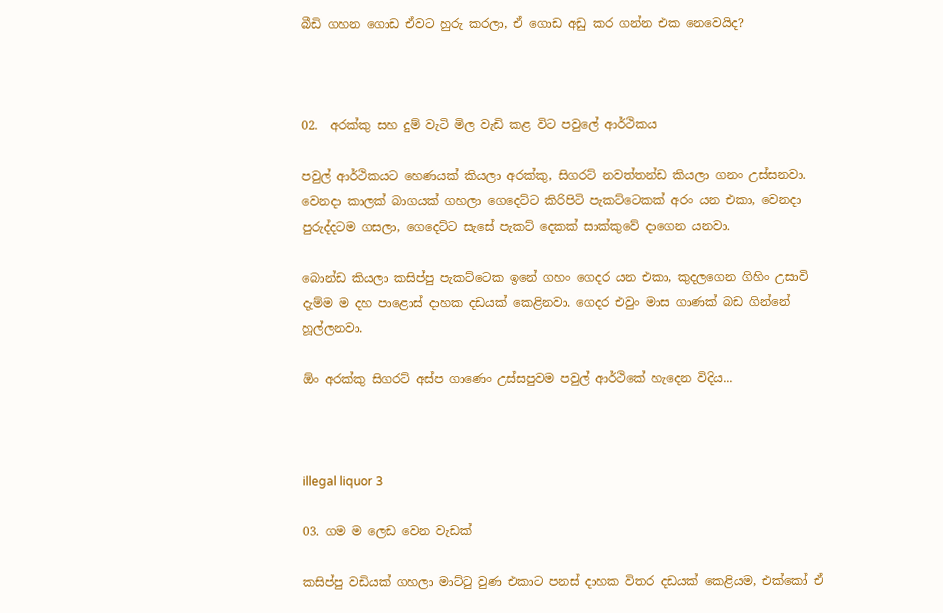බීඩි ගහන ගොඩ ඒවට හුරු කරලා, ඒ ගොඩ අඩු කර ගන්න එක නෙවෙයිද?



02.  අරක්කු සහ දුම් වැටි මිල වැඩි කළ විට පවුලේ ආර්ථිකය

පවුල් ආර්ථිකයට හෙණයක් කියලා අරක්කු, සිගරට් නවත්තන්ඩ කියලා ගනං උස්සනවා. වෙනදා කාලක් බාගයක් ගහලා ගෙදෙට්ට කිරිපිටි පැකට්ටෙකක් අරං යන එකා, වෙනදා පුරුද්දටම ගසලා, ගෙදෙට්ට සැසේ පැකට් දෙකක් සාක්කුවේ දාගෙන යනවා.

බොන්ඩ කියලා කසිප්පු පැකට්ටෙක ඉනේ ගහං ගෙදර යන එකා, කුදලගෙන ගිහිං උසාවි දැම්ම ම දහ පාළොස් දාහක දඩයක් කෙළිනවා. ගෙදර එවුං මාස ගාණක් බඩ ගින්නේ හූල්ලනවා.

ඕං අරක්කු සිගරට් අස්ප ගාණෙං උස්සපුවම පවුල් ආර්ථිකේ හැදෙන විදිය...



illegal liquor 3

03. ගම ම ලෙඩ වෙන වැඩක්

කසිප්පු වඩියක් ගහලා මාට්ටු වුණ එකාට පනස් දාහක විතර දඩයක් කෙළියම, එක්කෝ ඒ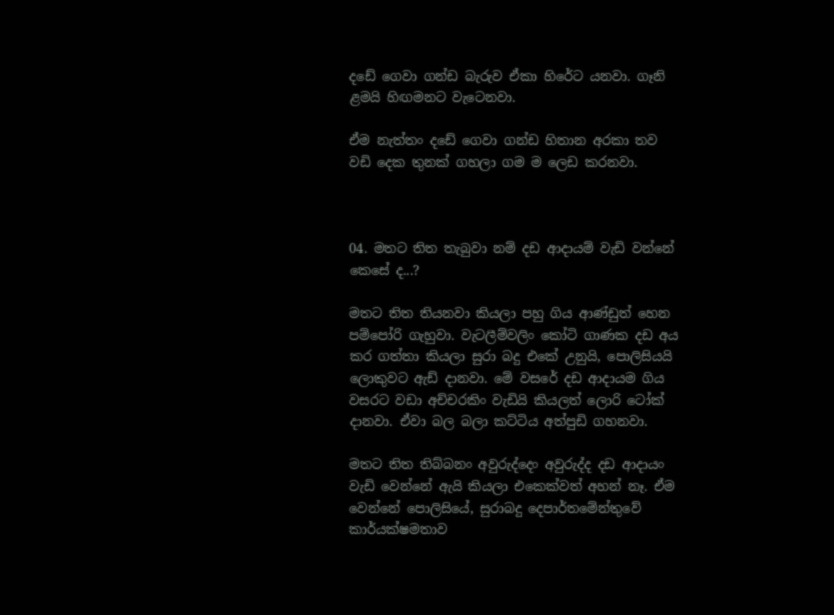දඩේ ගෙවා ගන්ඩ බැරුව ඒකා හිරේට යනවා. ගෑනි ළමයි හිඟමනට වැටෙනවා.

ඒම නැත්තං දඩේ ගෙවා ගන්ඩ හිතාන අරකා තව වඩි දෙක තුනක් ගහලා ගම ම ලෙඩ කරනවා.



04. මතට තිත තැබුවා නම් දඩ ආදායම් වැඩි වන්නේ කෙසේ ද...?

මතට තිත තියනවා කියලා පහු ගිය ආණ්ඩුත් හෙන පම්පෝරි ගැහුවා. වැටලීම්වලිං කෝටි ගාණක දඩ අය කර ගත්තා කියලා සුරා බදු එකේ උනුයි, පොලිසියයි ලොකුවට ඇඩ් දානවා. මේ වසරේ දඩ ආදායම ගිය වසරට වඩා අච්චරකිං වැඩියි කියලත් ලොරි ටෝක් දානවා. ඒවා බල බලා කට්ටිය අත්පුඩි ගහනවා.

මතට තිත තිබ්බනං අවුරුද්දෙං අවුරුද්ද දඩ ආදායං වැඩි වෙන්නේ ඇයි කියලා එකෙක්වත් අහන් නෑ. ඒම වෙන්නේ පොලිසියේ, සුරාබදු දෙපාර්තමේන්තුවේ කාර්යක්ෂමතාව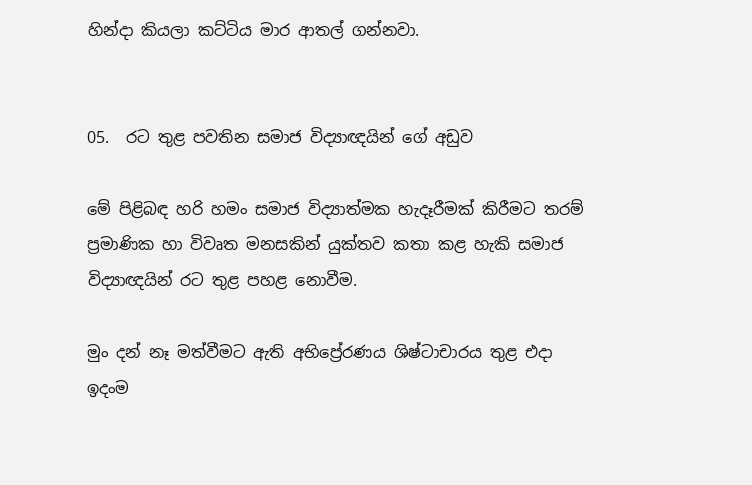හින්දා කියලා කට්ටිය මාර ආතල් ගන්නවා.


05.  රට තුළ පවතින සමාජ විද්‍යාඥයින් ගේ අඩුව

මේ පිළිබඳ හරි හමං සමාජ විද්‍යාත්මක හැදෑරීමක් කිරීමට තරම් ප්‍රමාණික හා විවෘත මනසකින් යුක්තව කතා කළ හැකි සමාජ විද්‍යාඥයින් රට තුළ පහළ නොවීම.

මුං දන් නෑ මත්වීමට ඇති අභිප්‍රේරණය ශිෂ්ටාචාරය තුළ එදා ඉදංම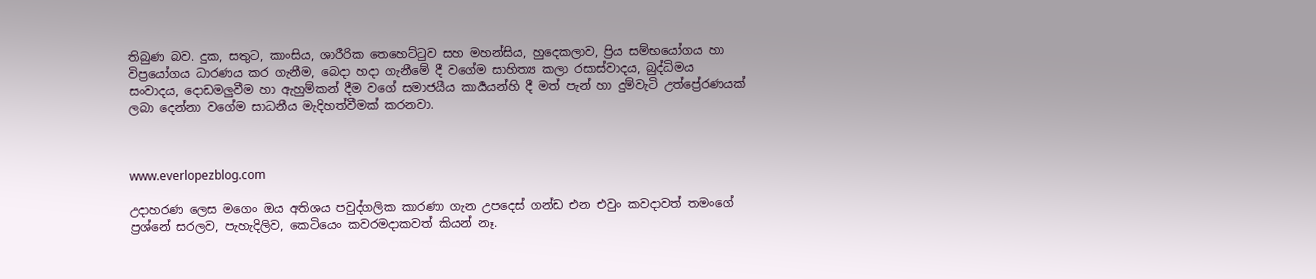තිබුණ බව. දුක, සතුට, කාංසිය, ශාරීරික තෙහෙට්ටුව සහ මහන්සිය, හුදෙකලාව, ප්‍රිය සම්භයෝගය හා විප්‍රයෝගය ධාරණය කර ගැනීම, බෙදා හදා ගැනීමේ දී වගේම සාහිත්‍ය කලා රසාස්වාදය, බුද්ධිමය සංවාදය, දොඩමලුවීම හා ඇහුම්කන් දීම වගේ සමාජයීය කාර්‍යයන්හි දී මත් පැන් හා දුම්වැටි උත්ප්‍රේරණයක් ලබා දෙන්නා වගේම සාධනීය මැදිහත්වීමක් කරනවා.



www.everlopezblog.com

උදාහරණ ලෙස මගෙං ඔය අතිශය පවුද්ගලික කාරණා ගැන උපදෙස් ගන්ඩ එන එවුං කවදාවත් තමංගේ ප්‍රශ්නේ සරලව, පැහැදිලිව, කෙටියෙං කවරමදාකවත් කියන් නෑ.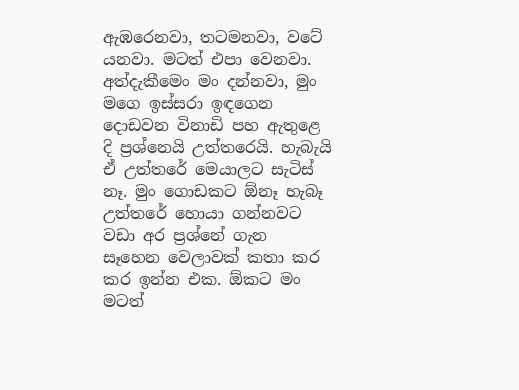ඇඹරෙනවා, තටමනවා, වටේ යනවා. මටත් එපා වෙනවා. අත්දැකීමෙං මං දන්නවා, මුං මගෙ ඉස්සරා ඉඳගෙන දොඩවන විනාඩි පහ ඇතුළෙ දි ප්‍රශ්නෙයි උත්තරෙයි. හැබැයි ඒ උත්තරේ මෙයාලට සැටිස් නෑ. මුං ගොඩකට ඕනෑ හැබෑ උත්තරේ හොයා ගන්නවට වඩා අර ප්‍රශ්නේ ගැන සෑහෙන වෙලාවක් කතා කර කර ඉන්න එක. ඕකට මං මටත්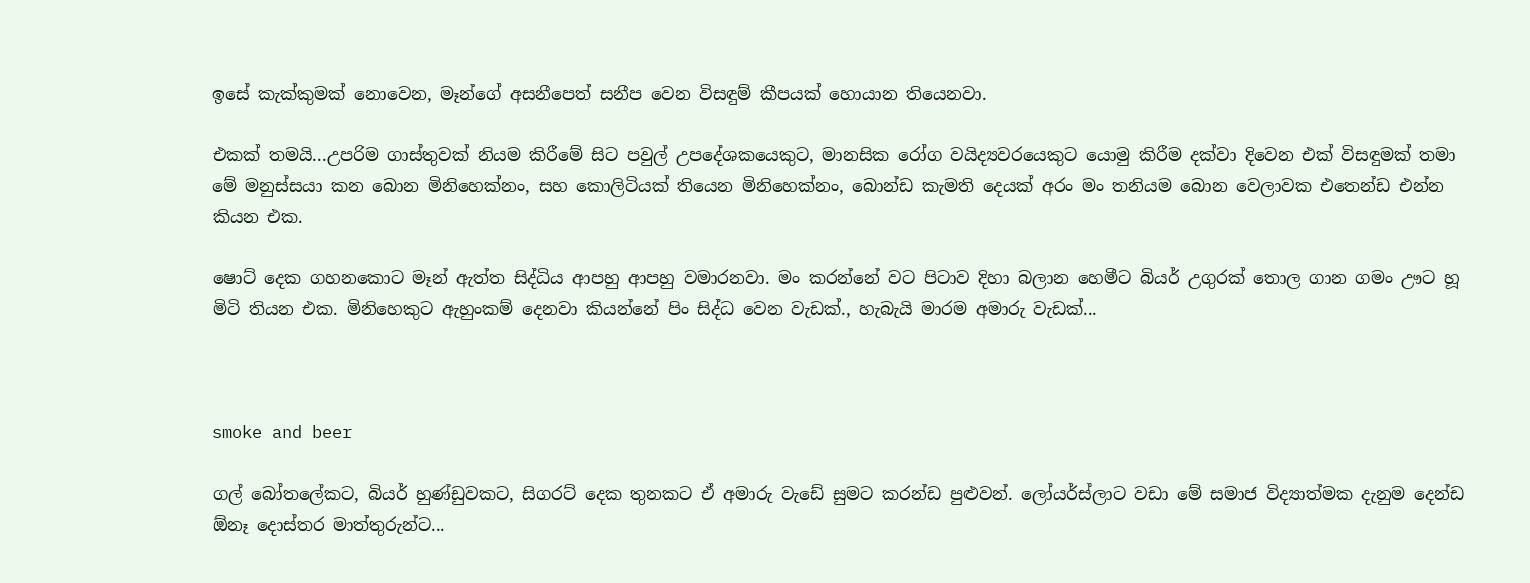ඉසේ කැක්කුමක් නොවෙන, මෑන්ගේ අසනීපෙත් සනීප වෙන විසඳුම් කීපයක් හොයාන තියෙනවා.

එකක් තමයි...උපරිම ගාස්තුවක් නියම කිරීමේ සිට පවුල් උපදේශකයෙකුට, මානසික රෝග වයිද්‍යවරයෙකුට යොමු කිරීම දක්වා දිවෙන එක් විසඳුමක් තමා මේ මනුස්සයා කන බොන මිනිහෙක්නං, සහ කොලිටියක් තියෙන මිනිහෙක්නං, බොන්ඩ කැමති දෙයක් අරං මං තනියම බොන වෙලාවක එතෙන්ඩ එන්න කියන එක.

ෂොට් දෙක ගහනකොට මෑන් ඇත්ත සිද්ධිය ආපහු ආපහු වමාරනවා. මං කරන්නේ වට පිටාව දිහා බලාන හෙමීට බියර් උගුරක් තොල ගාන ගමං ඌට හූ මිටි තියන එක. මිනිහෙකුට ඇහුංකම් දෙනවා කියන්නේ පිං සිද්ධ වෙන වැඩක්., හැබැයි මාරම අමාරු වැඩක්...



smoke and beer

ගල් බෝතලේකට, බියර් හුණ්ඩුවකට, සිගරට් දෙක තුනකට ඒ අමාරු වැඩේ සුමට කරන්ඩ පුළුවන්. ලෝයර්ස්ලාට වඩා මේ සමාජ විද්‍යාත්මක දැනුම දෙන්ඩ ඕනෑ දොස්තර මාත්තුරුන්ට...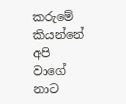කරුමේ කියන්නේ අපි වාගේ නාට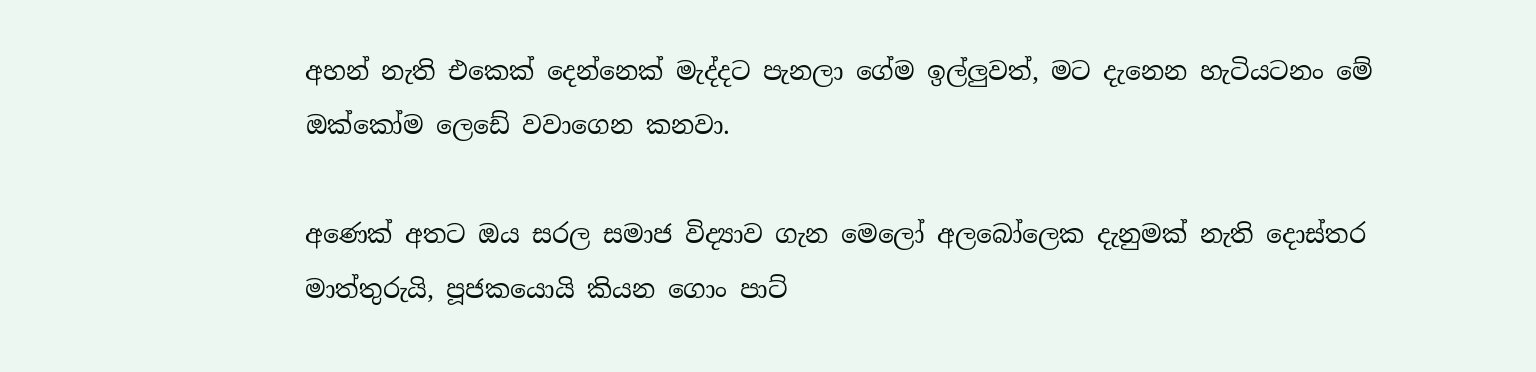අහන් නැති එකෙක් දෙන්නෙක් මැද්දට පැනලා ගේම ඉල්ලුවත්, මට දැනෙන හැටියටනං මේ ඔක්කෝම ලෙඩේ වවාගෙන කනවා.

අණෙක් අතට ඔය සරල සමාජ විද්‍යාව ගැන මෙලෝ අලබෝලෙක දැනුමක් නැති දොස්තර මාත්තුරුයි, පූජකයොයි කියන ගොං පාට්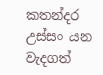කතන්දර උස්සං යන වැදගත්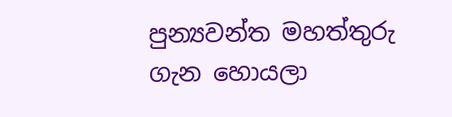පුන්‍යවන්ත මහත්තුරු ගැන හොයලා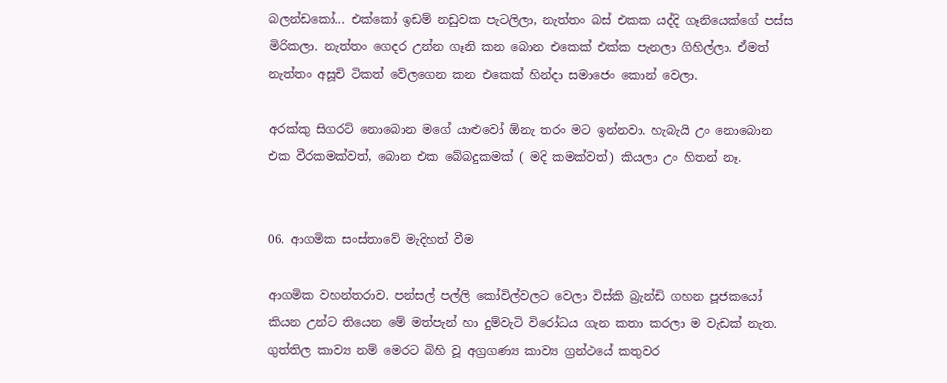බලන්ඩකෝ... එක්කෝ ඉඩම් නඩුවක පැටලිලා, නැත්තං බස් එකක යද්දි ගෑනියෙක්ගේ පස්ස මිරිකලා. නැත්තං ගෙදර උන්න ගෑනි කන බොන එකෙක් එක්ක පැනලා ගිහිල්ලා. ඒමත් නැත්තං අසූචි ටිකත් වේලගෙන කන එකෙක් හින්දා සමාජෙං කොන් වෙලා.

අරක්කු සිගරට් නොබොන මගේ යාළුවෝ ඕනැ තරං මට ඉන්නවා. හැබැයි උං නොබොන එක වීරකමක්වත්, බොන එක බේබදුකමක් ( මදි කමක්වත්) කියලා උං හිතන් නෑ.


06. ආගමික සංස්තාවේ මැදිහත් වීම

ආගමික වහන්තරාව. පන්සල් පල්ලි කෝවිල්වලට වෙලා විස්කි බ්‍රැන්ඩි ගහන පූජකයෝ කියන උන්ට තියෙන මේ මත්පැන් හා දුම්වැටි විරෝධය ගැන කතා කරලා ම වැඩක් නැත. ගුත්තිල කාව්‍ය නම් මෙරට බිහි වූ අග්‍රගණ්‍ය කාව්‍ය ග්‍රන්ථයේ කතුවර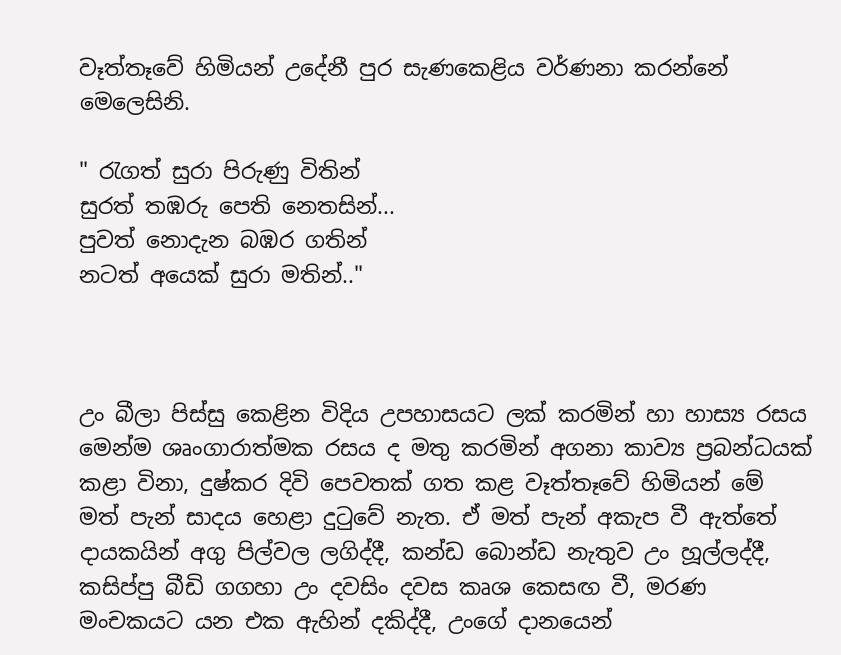වෑත්තෑවේ හිමියන් උදේනී පුර සැණකෙළිය වර්ණනා කරන්නේ මෙලෙසිනි.

" රැගත් සුරා පිරුණු විතින්
සුරත් තඹරු පෙති නෙතසින්...
පුවත් නොදැන බඹර ගතින්
නටත් අයෙක් සුරා මතින්.."



උං බීලා පිස්සු කෙළින විදිය උපහාසයට ලක් කරමින් හා හාස්‍ය රසය මෙන්ම ශෘංගාරාත්මක රසය ද මතු කරමින් අගනා කාව්‍ය ප්‍රබන්ධයක් කළා විනා, දුෂ්කර දිවි පෙවතක් ගත කළ වෑත්තෑවේ හිමියන් මේ මත් පැන් සාදය හෙළා දුටුවේ නැත. ඒ මත් පැන් අකැප වී ඇත්තේ දායකයින් අගු පිල්වල ලගිද්දී, කන්ඩ බොන්ඩ නැතුව උං හූල්ලද්දී, කසිප්පු බීඩි ගගහා උං දවසිං දවස කෘශ කෙසඟ වී, මරණ මංචකයට යන එක ඇහින් දකිද්දී, උංගේ දානයෙන්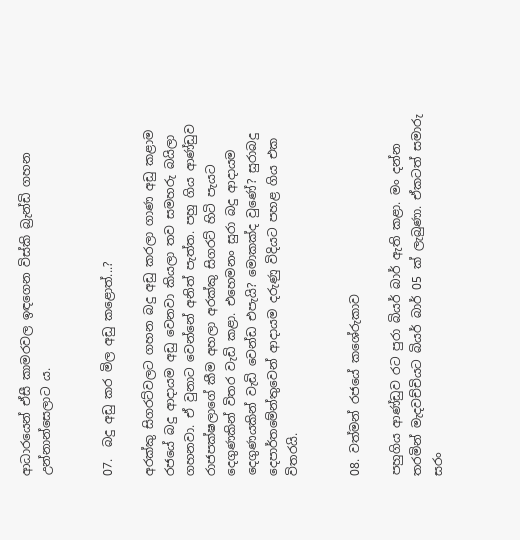ආධාරයෙන් ඒසී කාමරවල ඉඳගෙන විස්කි බ්‍රැන්ඩි ගහන උන්නාන්සෙලාට ය.


07.  බදු අඩු කර මිල අඩු කළොත්...?

අරක්කු සිගරට්වලට ගහන බදු අඩු කරලා ගාණ අඩු කළාම රජයේ බදු ආදායම අඩු වෙනවා කියලා තව සමහරු බයිලා ගහනවා. ඒ වුනාට වෙන්නේ අනිත් පැත්ත. පහු ගිය ආණ්ඩුව රාජපක්ෂලාගේ කීම අහලා අරක්කු සිගරට් හිටි පැයට දෙගුණකින් විතර වැඩි කළා. එහෙමනං සුරා බදු ආදායම දෙගුණයකින් වැඩි වෙන්ඩ එපැයි? මොකක්ද වුණේ? සුරාබදු දෙපාර්තමේන්තුවෙන් ආදායම දරුණු විදියට පහළ ගිය එක විතරයි.


08. වත්මන් රජයේ කශේරුකාව

පහුගිය ආණ්ඩුව රට පුරා බියර් බාර් ඇති කළා. මං දන්න තරමින් මැදවච්චියට බියර් බාර් 05 ක් ලැබුණා. ඒකටත් සමාරු සරං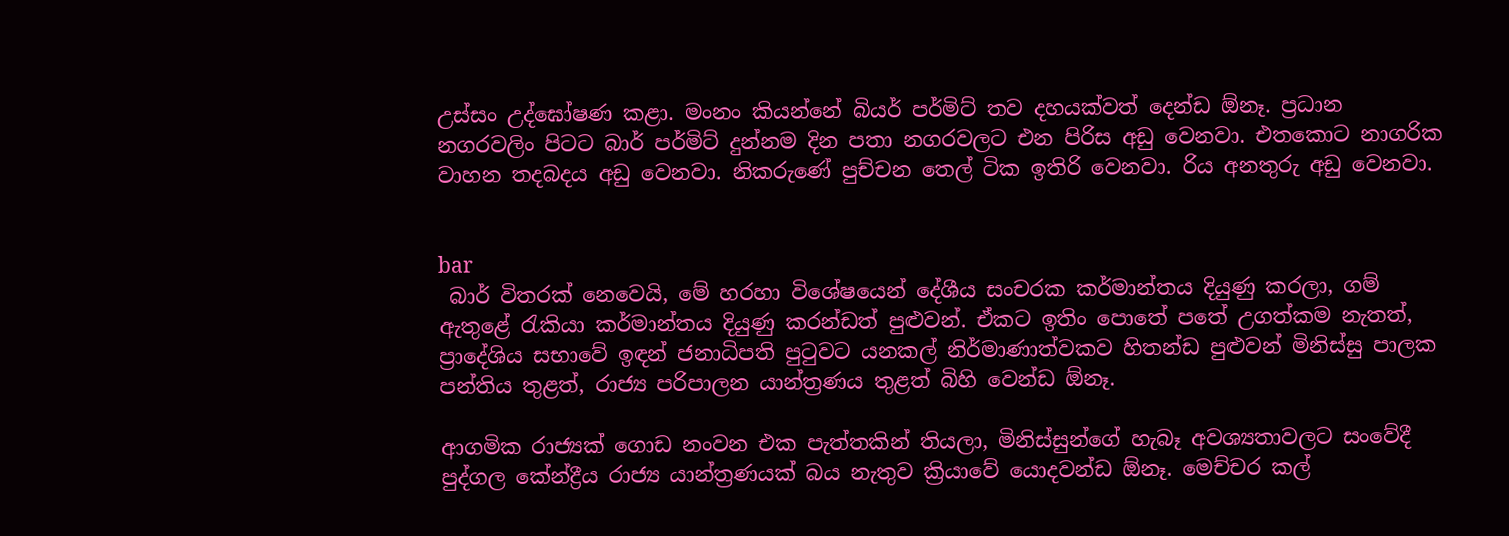උස්සං උද්ඝෝෂණ කළා. මංනං කියන්නේ බියර් පර්මිට් තව දහයක්වත් දෙන්ඩ ඕනෑ. ප්‍රධාන නගරවලිං පිටට බාර් පර්මිට් දුන්නම දින පතා නගරවලට එන පිරිස අඩු වෙනවා. එතකොට නාගරික වාහන තදබදය අඩු වෙනවා. නිකරුණේ පුච්චන තෙල් ටික ඉතිරි වෙනවා. රිය අනතුරු අඩු වෙනවා.


bar
 බාර් විතරක් නෙවෙයි, මේ හරහා විශේෂයෙන් දේශීය සංචරක කර්මාන්තය දියුණු කරලා, ගම් ඇතුළේ රැකියා කර්මාන්තය දියුණු කරන්ඩත් පුළුවන්. ඒකට ඉතිං පොතේ පතේ උගත්කම නැතත්, ප්‍රාදේශිය සභාවේ ඉඳන් ජනාධිපති පුටුවට යනකල් නිර්මාණාත්වකව හිතන්ඩ පුළුවන් මිනිස්සු පාලක පන්තිය තුළත්, රාජ්‍ය පරිපාලන යාන්ත්‍රණය තුළත් බිහි වෙන්ඩ ඕනෑ.

ආගමික රාජ්‍යක් ගොඩ නංවන එක පැත්තකින් තියලා, මිනිස්සුන්ගේ හැබෑ අවශ්‍යතාවලට සංවේදී පුද්ගල කේන්ද්‍රීය රාජ්‍ය යාන්ත්‍රණයක් බය නැතුව ක්‍රියාවේ යොදවන්ඩ ඕනෑ. මෙච්චර කල්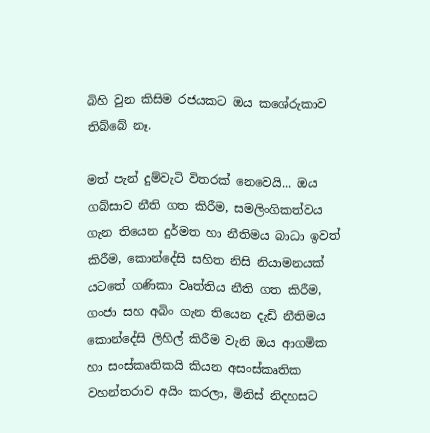බිහි වුන කිසිම රජයකට ඔය කශේරුකාව තිබ්බේ නෑ.

මත් පැන් දුම්වැටි විතරක් නෙවෙයි... ඔය ගබ්සාව නීති ගත කිරීම, සමලිංගිකත්වය ගැන තියෙන දුර්මත හා නීතිමය බාධා ඉවත් කිරීම, කොන්දේසි සහිත නිසි නියාමනයක් යටතේ ගණිකා වෘත්තිය නීති ගත කිරීම, ගංජා සහ අබිං ගැන තියෙන දැඩි නීතිමය කොන්දේසි ලිහිල් කිරීම වැනි ඔය ආගමික හා සංස්කෘතිකයි කියන අසංස්කෘතික වහන්තරාව අයිං කරලා, මිනිස් නිදහසට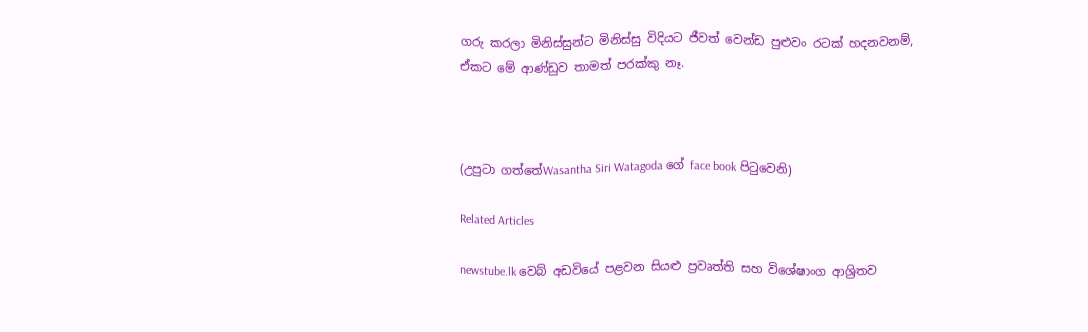ගරු කරලා මිනිස්සුන්ට මිනිස්සු විදියට ජීවත් වෙන්ඩ පුළුවං රටක් හදනවනම්, ඒකට මේ ආණ්ඩුව තාමත් පරක්කු නෑ.



(උපුටා ගත්තේWasantha Siri Watagoda ගේ face book පිටුවෙනි)

Related Articles

newstube.lk වෙබ් අඩවියේ පළවන සියළු ප්‍රවෘත්ති සහ විශේෂාංග ආශ්‍රිතව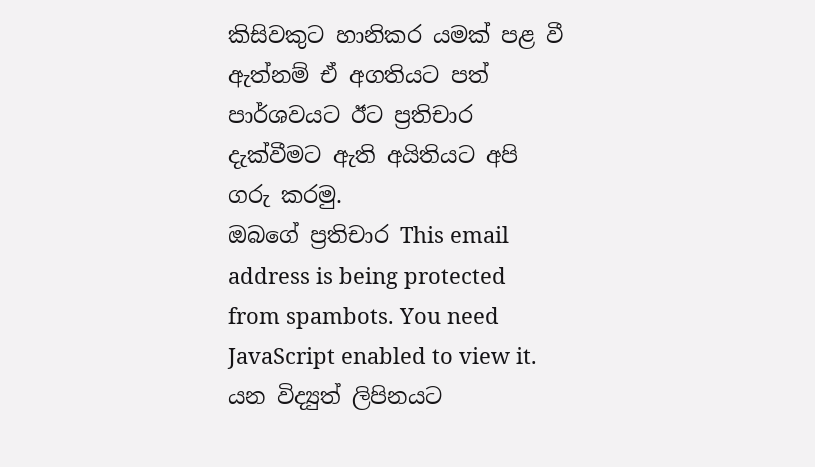කිසිවකුට හානිකර යමක් පළ වී ඇත්නම් ඒ අගතියට පත් පාර්ශවයට ඊට ප්‍රතිචාර දැක්වීමට ඇති අයිතියට අපි ගරු කරමු.
ඔබගේ ප්‍රතිචාර This email address is being protected from spambots. You need JavaScript enabled to view it. යන විද්‍යුත් ලිපිනයට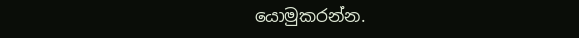යොමුකරන්න.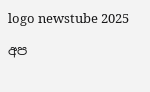logo newstube 2025

අප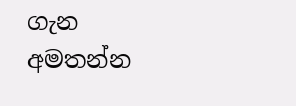ගැන අමතන්න